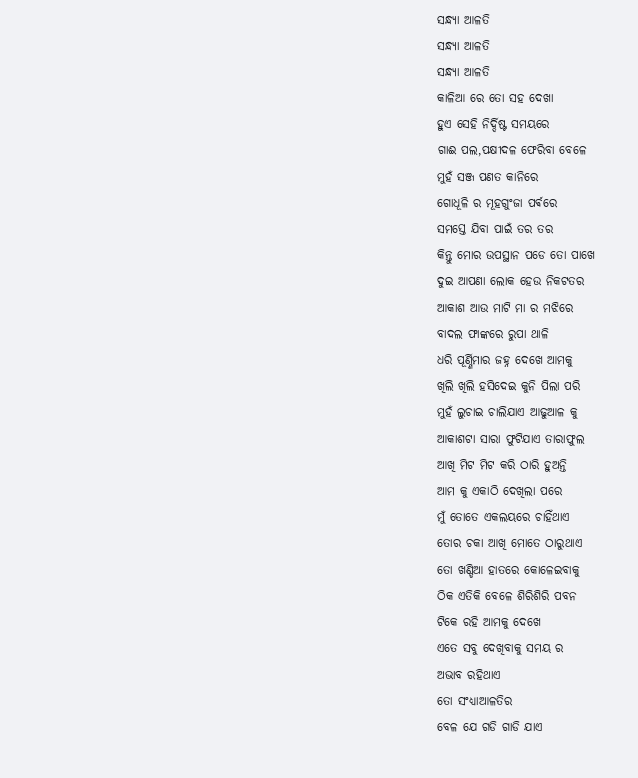ସନ୍ଧ୍ୟା ଆଳତି
ସନ୍ଧ୍ୟା ଆଳତି
ସନ୍ଧ୍ୟା ଆଳତି
କାଳିଆ ରେ ତୋ ସହ ଦେଖା
ହୁଏ ସେହି ନିର୍ଦ୍ଦିଷ୍ଟ ସମୟରେ
ଗାଈ ପଲ,ପକ୍ଷୀଦଳ ଫେରିବା ବେଳେ
ମୁହଁ ସଞ୍ଜ ପଣତ କାନିରେ
ଗୋଧୂଳି ର ମୂହଗୁଂଜା ପର୍ଵରେ
ସମସ୍ତେ ଯିବା ପାଇଁ ତର ତର
କିନ୍ତୁ ମୋର ଉପସ୍ଥାନ ପଡେ ତୋ ପାଖେ
ଦୁଇ ଆପଣା ଲୋକ ହେଉ ନିକଟତର
ଆକାଶ ଆଉ ମାଟି ମା ର ମଝିରେ
ବାଦଲ ଫାଙ୍କରେ ରୁପା ଥାଳି
ଧରି ପୂର୍ଣ୍ଣିମାର ଜହ୍ନ ଦେଖେ ଆମକୁ
ଖିଲି ଖିଲି ହସିଦେଇ କୁନି ପିଲା ପରି
ମୁହଁ ଲୁଚାଇ ଚାଲିଯାଏ ଆଢୁଆଳ କୁ
ଆକାଶଟା ସାରା ଫୁଟିଯାଏ ତାରାଫୁଲ
ଆଖି ମିଟ ମିଟ କରି ଠାରି ହୁଅନ୍ତି
ଆମ କୁ ଏକାଠି ଦେଖିଲା ପରେ
ମୁଁ ତୋତେ ଏକଲୟରେ ଚାହିଁଥାଏ
ତୋର ଚକା ଆଖି ମୋତେ ଠାରୁଥାଏ
ତୋ ଖଣ୍ଡିଆ ହାତରେ କୋଳେଇବାକୁ
ଠିକ ଏତିକି ବେଳେ ଶିରିଶିରି ପବନ
ଟିକେ ରହି ଆମକୁ ଦେଖେ
ଏତେ ସବୁ ଦେଖିବାକୁ ସମୟ ର
ଅଭାବ ରହିଥାଏ
ତୋ ସଂଧ୍ୟାଆଳତିର
ବେଳ ଯେ ଗଡି ଗାଡି ଯାଏ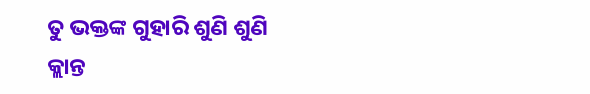ତୁ ଭକ୍ତଙ୍କ ଗୁହାରି ଶୁଣି ଶୁଣି
କ୍ଲାନ୍ତ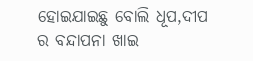ହୋଇଯାଇଛୁ ବୋଲି ଧୂପ,ଦୀପ
ର ବନ୍ଦାପନା ଖାଇ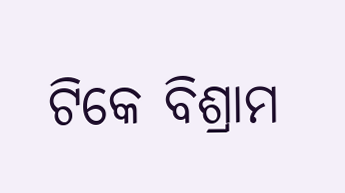ଟିକେ ବିଶ୍ରାମ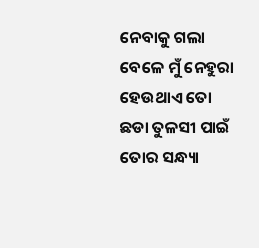ନେବାକୁ ଗଲା ବେଳେ ମୁଁ ନେହୁରା
ହେଉଥାଏ ତୋ ଛଡା ତୁଳସୀ ପାଇଁ
ତୋର ସନ୍ଧ୍ୟା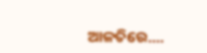ଆଳତିରେ....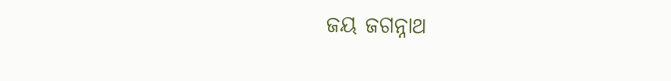ଜୟ ଜଗନ୍ନାଥ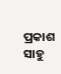ପ୍ରକାଶ ସାହୁ